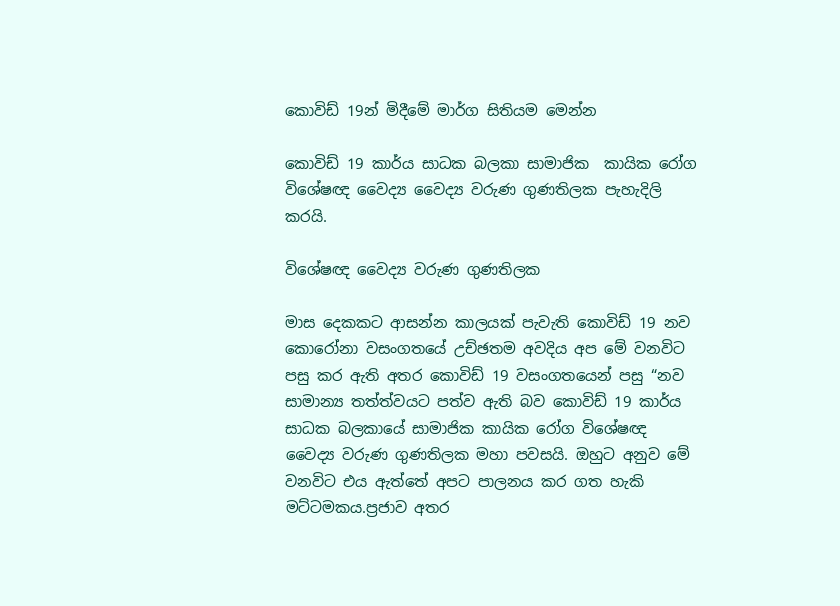කොවිඩ් 19න් මිදීමේ මාර්ග සිතියම මෙන්න

කොවිඩ් 19 කාර්ය සාධක බලකා සාමාජික  කායික රෝග විශේෂඥ වෛද්‍ය වෛද්‍ය වරුණ ගුණතිලක පැහැදිලි කරයි.

විශේෂඥ වෛද්‍ය වරුණ ගුණතිලක

මාස දෙකකට ආසන්න කාලයක් පැවැති ‍කොවිඩ් 19 නව කොරෝනා වසංගතයේ උච්ඡතම අවදිය අප මේ වනවිට පසු කර ඇති අතර කොවිඩ් 19 වසංගතයෙන් පසු “නව සාමාන්‍ය තත්ත්වයට පත්ව ඇති බව කොවිඩ් 19 කාර්ය සාධක බලකායේ සාමාජික කායික රෝග විශේෂඥ වෛද්‍ය වරුණ ගුණතිලක මහා පවසයි. ඔහුට අනුව මේ වනවිට එය ඇත්තේ අපට පාලනය කර ගත හැකි මට්ටමකය.ප්‍රජාව අතර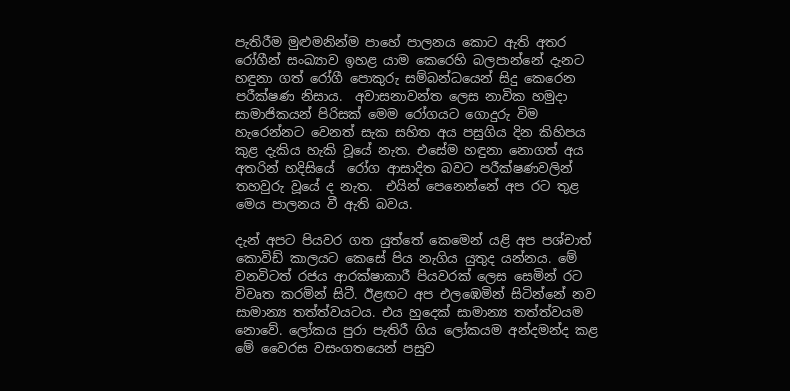පැතිරීම මුළුමනින්ම පාහේ පාලනය කොට ඇති අතර රෝගීන් සංඛ්‍යාව ඉහළ යාම කෙරෙහි බලපාන්නේ දැනට හඳුනා ගත් රෝගී පොකුරු සම්බන්ධයෙන් සිදු කෙරෙන පරීක්ෂණ නිසාය.  අවාසනාවන්ත ලෙස නාවික හමුදා සාමාජිකයන් පිරිසක් මෙම රෝගයට ගොදුරු විම හැරෙන්නට වෙනත් සැක සහිත අය පසුගිය දින කිහිපය කුළ දැකිය හැකි වූයේ නැත. එසේම හඳුනා නොගත් අය අතරින් හදිසියේ  රෝග ආසාදිත බවට පරීක්ෂණවලින් තහවුරු වූයේ ද නැත.  එයින් පෙනෙන්නේ අප රට තුළ මෙය පාලනය වී ඇති බවය.

දැන් අපට පියවර ගත යුත්තේ කෙමෙන් යළි අප පශ්චාත් කොවිඩ් කාලයට කෙසේ පිය නැගිය යුතුද යන්නය. මේ වනවිටත් රජය ආරක්ෂාකාරී පියවරක් ලෙස සෙමින් රට විවෘත කරමින් සිටී. ඊළඟට අප එලඹෙමින් සිටින්නේ නව සාමාන්‍ය තත්ත්වයටය. එය හුදෙක් සාමාන්‍ය තත්ත්වයම නොවේ. ලෝකය පුරා පැතිරී ගිය ලෝකයම අන්දමන්ද කළ මේ වෛරස වසංගතයෙන් පසුව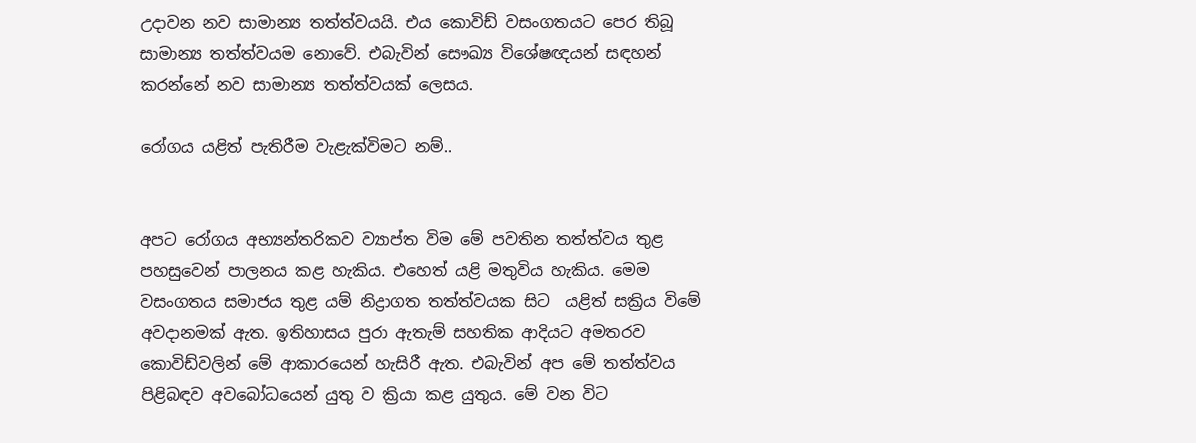උදාවන නව සාමාන්‍ය තත්ත්වයයි. එය කොවිඩ් වසංගතයට පෙර තිබූ සාමාන්‍ය තත්ත්වයම නොවේ. එබැවින් සෞඛ්‍ය විශේෂඥයන් සඳහන් කරන්නේ නව සාමාන්‍ය තත්ත්වයක් ලෙසය.

රෝගය යළිත් පැතිරීම වැළැක්විමට නම්..


අපට රෝගය අභ්‍යන්තරිකව ව්‍යාප්ත විම මේ පවතින තත්ත්වය තුළ පහසුවෙන් පාලනය කළ හැකිය. එහෙත් යළි මතුවිය හැකිය. මෙම වසංගතය සමාජය තුළ යම් නිද්‍රාගත තත්ත්වයක සිට  යළිත් සක්‍රිය විමේ අවදානමක් ඇත. ඉතිහාසය පුරා ඇතැම් සහතික ආදියට අමතරව කොවිඩ්වලින් මේ ආකාරයෙන් හැසිරී ඇත. එබැවින් අප මේ තත්ත්වය පිළිබඳව අවබෝධයෙන් යුතු ව ක්‍රියා කළ යුතුය. මේ වන විට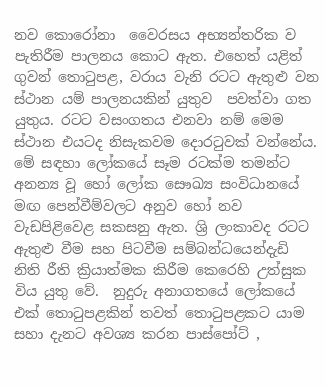නව කොරෝනා  වෛරසය අභ්‍යන්තරික ව පැතිරීම පාලනය කොට ඇත. එහෙත් යළිත් ගුවන් තොටුපළ, වරාය වැනි රටට ඇතුළු වන ස්ථාන යම් පාලනයකින් යුතුව  පවත්වා ගත යුතුය. රටට වසංගතය එනවා නම් මෙම ස්ථාන එයටද නිසැකවම දොරටුවක් වන්නේය. මේ සඳහා ලෝකයේ සෑම රටක්ම තමන්ට අනන්‍ය වූ හෝ ලෝක සෞඛ්‍ය සංවිධානයේ මඟ පෙන්වීම්වලට අනුව හෝ නව වැඩපිළිවෙළ සකසනු ඇත. ශ්‍රි ලංකාවද රටට ඇතුළු වීම සහ පිටවීම සම්බන්ධයෙන්දැඩි නිති රීති ක්‍රියාත්මක කිරීම කෙරෙහි උත්සුක විය යුතු වේ.  නුදුරු අනාගතයේ ලෝකයේ එක් තොටුපළකින් තවත් තොටුපළකට යාම සහා දැනට අවශ්‍ය කරන පාස්පෝට් ,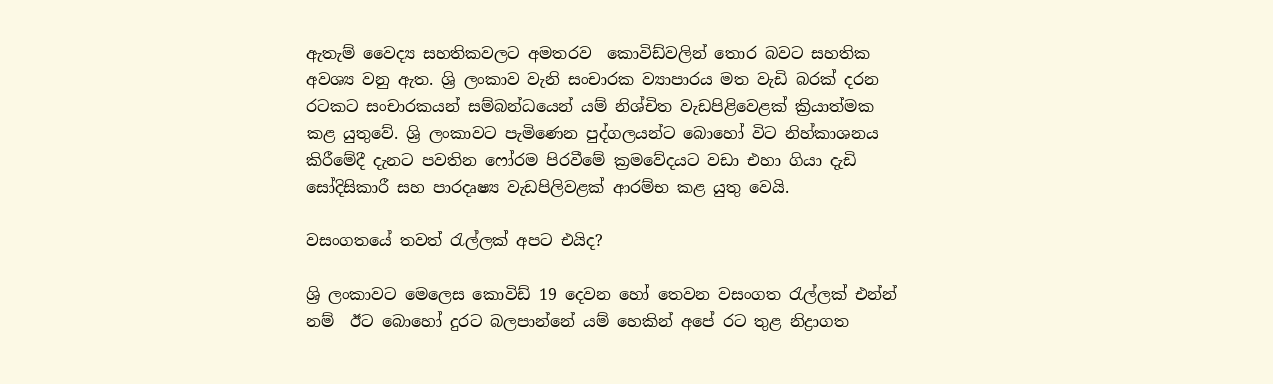ඇතැම් ‍වෛද්‍ය සහතිකවලට අමතරව  කොවිඩ්වලින් තොර බවට සහතික අවශ්‍ය වනු ඇත. ශ්‍රි ලංකාව වැනි සංචාරක ව්‍යාපාරය මත වැඩි බරක් දරන රටකට සංචාරකයන් සම්බන්ධයෙන් යම් නිශ්චිත වැඩපිළිවෙළක් ක්‍රියාත්මක කළ යුතුවේ. ශ්‍රි ලංකාවට පැමිණෙන පුද්ගලයන්ට බොහෝ විට නිහ්කාශනය කිරීමේදී දැනට පවතින ෆෝරම පිරවීමේ ක්‍රමවේදයට වඩා එහා ගියා දැඩි සෝදිසිකාරී සහ පාරදෘෂ්‍ය වැඩපිලිවළක් ආරම්භ කළ යුතු වෙයි.

වසංගතයේ තවත් රැල්ලක් අපට එයිද?

ශ්‍රි ලංකාවට මෙලෙස කොවිඩ් 19 දෙවන හෝ තෙවන වසංගත රැල්ලක් එන්න් නම්  ඊට බොහෝ දුරට බලපාන්නේ යම් හෙකින් අපේ රට තුළ නිද්‍රාගත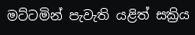මට්ටමින් පැවැති යළිත් සක්‍රිය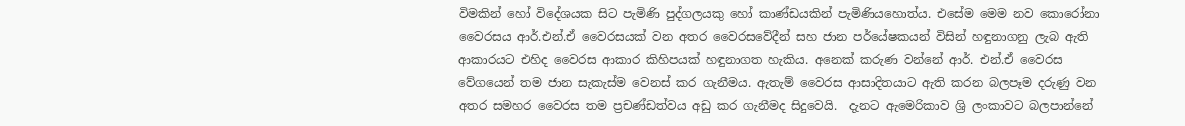විමකින් හෝ විදේශයක සිට පැමිණි පුද්ගලයකු හෝ කාණ්ඩයකින් පැමිණියහොත්ය. එසේම මෙම නව කොරෝනා වෛරසය ආර්.එන්.ඒ වෛරසයක් වන අතර වෛරසවේදීන් සහ ජාන පර්යේෂකයන් විසින් හඳුනාගනු ලැබ ඇති ආකාරයට එහිද වෛරස ආකාර කිහිපයක් හඳුනාගත හැකිය. අනෙක් කරුණ වන්නේ ආර්. එන්.ඒ වෛරස වේගයෙන් තම ජාන සැකැස්ම වෙනස් කර ගැනීමය. ඇතැම් වෛරස ආසාදිතයාට ඇති කරන බලපෑම දරුණු වන අතර සමහර වෛරස තම ප්‍රචණ්ඩත්වය අඩු කර ගැනීමද සිදුවෙයි.  දැනට ඇමෙරිකාව ශ්‍රි ලංකාවට බලපාන්නේ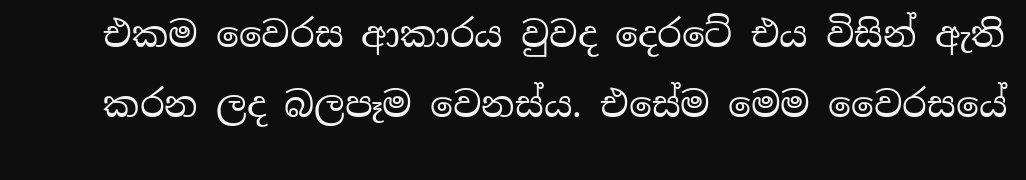එකම වෛරස ආකාරය වුවද දෙරටේ එය විසින් ඇති කරන ලද බලපෑම වෙනස්ය. එසේම මෙම වෛරසයේ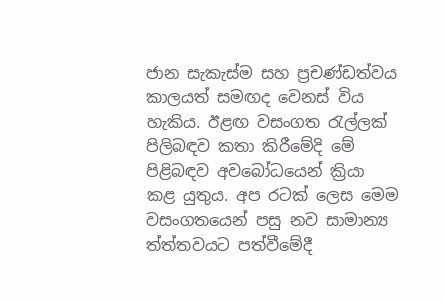ජාන සැකැස්ම සහ ප්‍රචණ්ඩත්වය කාලයත් සමඟද වෙනස් විය හැකිය. ඊළඟ වසංගත රැල්ලක් පිලිබඳව කතා කිරීමේදි මේ පිළිබඳව අවබෝධයෙන් ක්‍රියා කළ යුතුය. අප රටක් ලෙස මෙම වසංගතයෙන් පසු නව සාමාන්‍ය ත්ත්තවයට පත්වී‍මේදී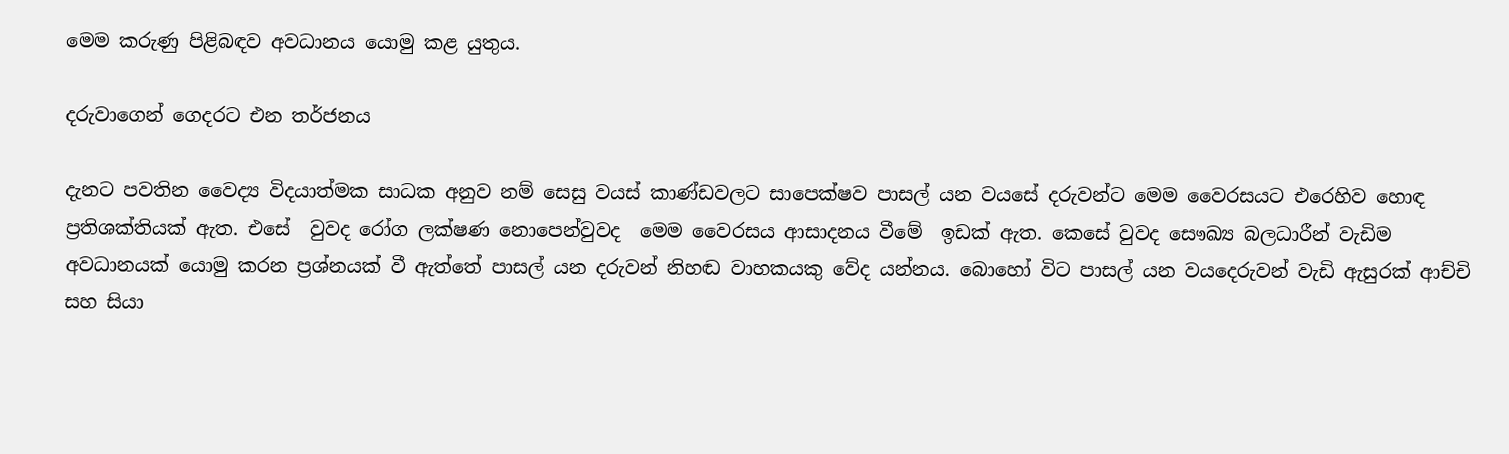මෙම කරුණු පිළිබඳව අවධානය යොමු කළ යුතුය.

දරුවාගෙන් ගෙදරට එන තර්ජනය

දැනට පවතින වෛද්‍ය විදයාත්මක සාධක අනුව නම් සෙසු වයස් කාණ්ඩවලට සාපෙක්ෂව පාසල් යන වයසේ දරුවන්ට මෙම වෛරසයට එරෙහිව හොඳ ප්‍රතිශක්තියක් ඇත. එසේ  වුවද රෝග ලක්ෂණ නොපෙන්වුවද  මෙම වෛරසය ආසාදනය වීමේ  ඉඩක් ඇත. කෙසේ වුවද සෞඛ්‍ය බලධාරීන් වැඩිම අවධානයක් යොමු කරන ප්‍රශ්නයක් වී ඇත්තේ පාසල් යන දරුවන් නිහඬ වාහකයකු වේද යන්නය. බොහෝ විට පාසල් යන වයදෙරුවන් වැඩි ඇසුරක් ආච්චි සහ සියා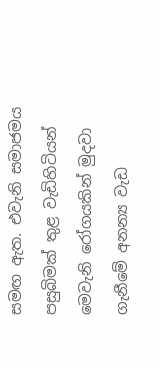සමඟ ඇත. එවැනි සමාජමය පසුබිමක් තුළ වැඩිහිටියන් මෙවැනි රෝගයකින් මුදවා ගැනීමේ අනන්‍ය වැඩ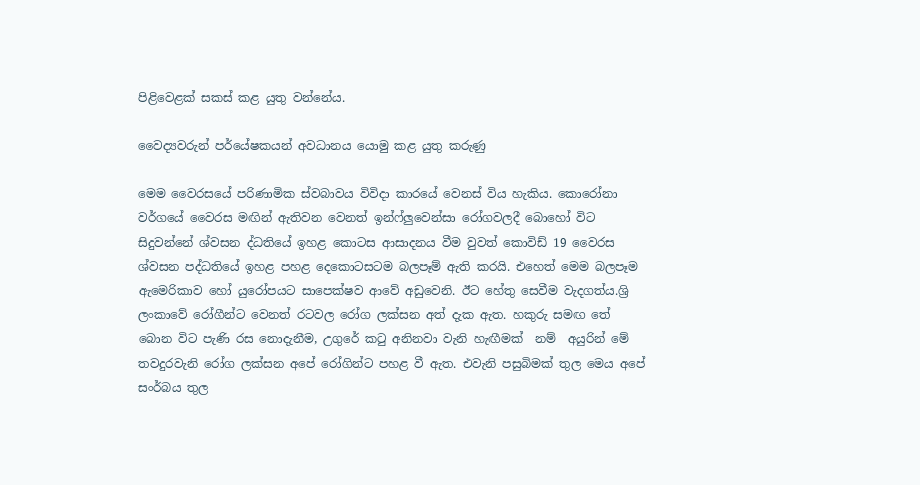පිළිවෙළක් සකස් කළ යුතු වන්නේය.

වෛද්‍යවරුන් පර්යේෂකයන් අවධානය යොමු කළ යුතු කරුණු

මෙම වෛරසයේ පරිණාමික ස්වබාවය විවිදා කාරයේ වෙනස් විය හැකිය. කොරෝනා වර්ගයේ වෛරස මඟින් ඇතිවන වෙනත් ඉන්ෆ්ලුවෙන්සා රෝගවලදී බොහෝ විට සිදුවන්නේ ශ්වසන ද්ධතියේ ඉහළ කොටස ආසාදනය වීම වුවත් කොවිඩ් 19 වෛරස ශ්වසන පද්ධතියේ ඉහළ පහළ දෙකොටසටම බලපෑම් ඇති කරයි. එහෙත් මෙම බලපෑම ඇමෙරිකාව හෝ යුරෝපයට සාපෙක්ෂව ආවේ අඩුවෙනි. ඊට හේතු සෙවීම වැදගත්ය.ශ්‍රි ලංකාවේ රෝගීන්ට වෙනත් රටවල රෝග ලක්සන අත් දැක ඇත. හකුරු සමඟ තේ බොන විට පැණි රස නොදැනීම, උගුරේ කටු අනිනවා වැනි හැඟීමක්  නම්  අයුරින් මේ තවදුරවැනි රෝග ලක්සන අපේ රෝගින්ට පහළ වී ඇත. එවැනි පසුබිමක් තුල මෙය අපේ සංර්බය තුල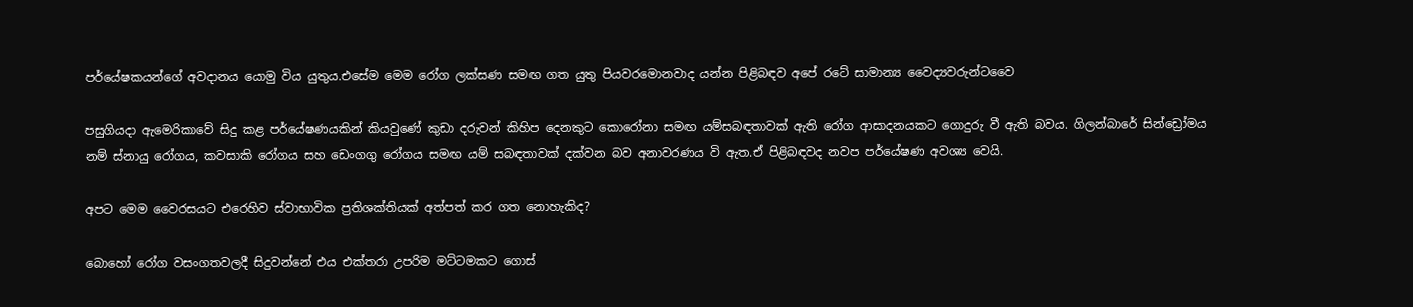පර්යේෂකයන්ගේ අවදානය යොමු විය යුතුය.එසේම මෙම රෝග ලක්සණ සමඟ ගත යුතු පියවරමොනවාද යන්න පිළිබඳව අපේ රටේ සාමාන්‍ය වෛද්‍යවරුන්ටවෛ

පසුගියදා ඇමෙරිකාවේ සිදු කළ පර්යේෂණයකින් කියවුණේ කුඩා දරුවන් කිහිප දෙනකුට කොරෝනා සමඟ යම්සබඳතාවක් ඇති රෝග ආසාදනයකට ගොදුරු වී ඇති බවය. ගිලන්බාරේ සින්ඩ්‍රෝමය නම් ස්නායු රෝගය, කවසාකි රෝගය සහ ඩෙංගගු රෝගය සමඟ යම් සබඳතාවක් දක්වන බව අනාවරණය වි ඇත.ඒ පිළිබඳවද නවප පර්යේෂණ අවශ්‍ය වෙයි.

අපට මෙම වෛරසයට එරෙහිව ස්වාභාවික ප්‍රතිශක්තියක් අත්පත් කර ගත නොහැකිද?

බොහෝ රෝග වසංගතවලදී සිදුවන්නේ එය එක්තරා උපරිම මට්ටමකට ගොස්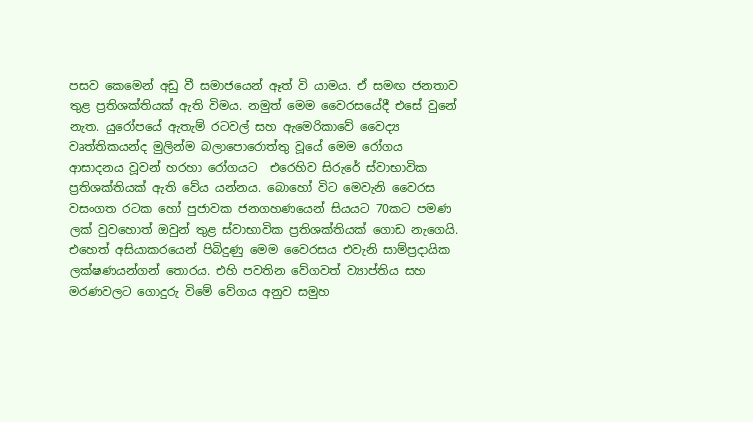පසව කෙමෙන් අඩු වී සමාජයෙන් ඈත් වි යාමය. ඒ සමඟ ජනතාව තුළ ප්‍රතිශක්තියක් ඇති විමය. නමුත් මෙම වෛරසයේදී එසේ වුනේ නැත. යුරෝපයේ ඇතැම් රටවල් සහ ඇමෙරිකාවේ වෛද්‍ය වෘත්තිකයන්ද මුලින්ම බලාපොරොත්තු වූයේ මෙම රෝගය ආසාදනය වූවන් හරහා රෝගයට  එරෙහිව සිරුරේ ස්වාභාවික ප්‍රතිශක්තියක් ඇති වේය යන්නය. බොහෝ විට මෙවැනි වෛරස වසංගත රටක හෝ පුජාවක ජනගහණයෙන් සියයට 70කට පමණ ලක් වුවහොත් ඔවුන් තුළ ස්වාභාවික ප්‍රතිශක්තියක් ගොඩ නැගෙයි. එහෙත් අසියාකරයෙන් පිබිදුණු මෙම වෛරසය එවැනි සාම්ප්‍රදායික ලක්ෂණයන්ගන් තොරය. එහි පවතින වේගවත් ව්‍යාප්තිය සහ මරණවලට ගොදුරු විමේ වේගය අනුව සමුහ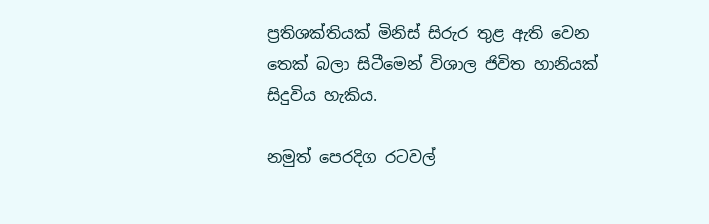ප්‍රතිශක්තියක් මිනිස් සිරුර තුළ ඇති වෙන තෙක් බලා සිටීමෙන් විශාල ජිවිත හානියක් සිදුවිය හැකිය.

නමුත් පෙරදිග රටවල්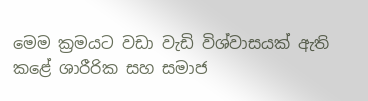මෙම ක්‍රමයට වඩා වැඩි විශ්වාසයක් ඇති කළේ ශාරීරික සහ සමාජ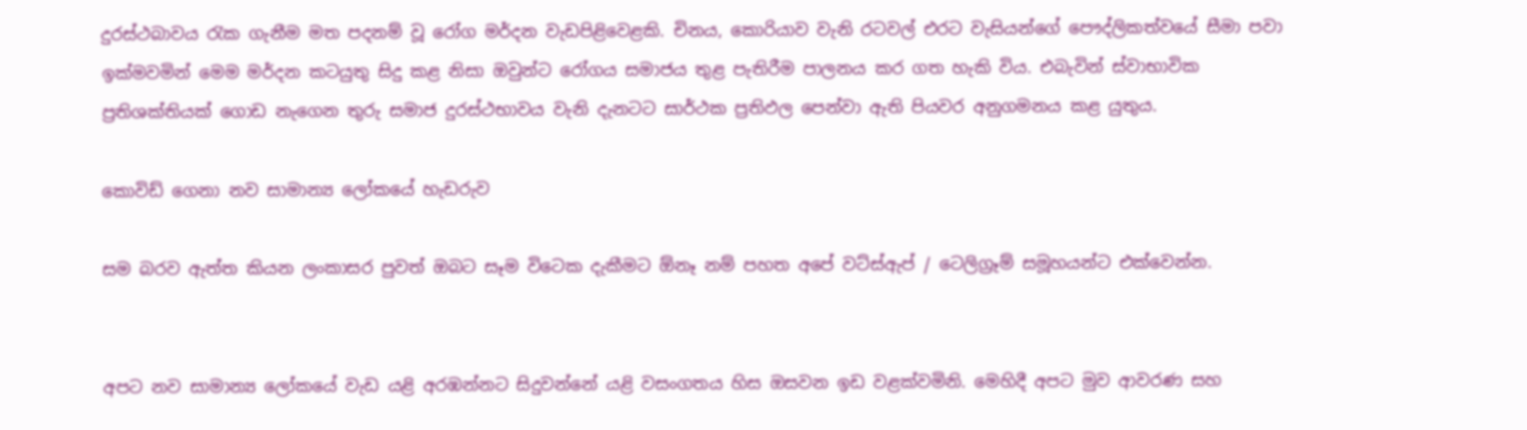දුරස්ථබාවය රැක ගැනීම මත පදනම් වූ රෝග මර්දන වැඩපිළිවෙළකි. චිනය, කොරියාව වැනි රටවල් එරට වැසියන්ගේ පෞද්ලිකත්වයේ සීමා පවා ඉක්මවමින් මෙම මර්දන කටයුතු සිදු කළ නිසා ඔවුන්ට රෝගය සමාජය තුළ පැතිරීම පාලනය කර ගත හැකි විය. එබැවින් ස්වාභාවික ප්‍රතිශක්තියක් ගොඩ නැගෙන තුරු සමාජ දුරස්ථභාවය වැනි දැනටට සාර්ථක ප්‍රතිඵල පෙන්වා ඇති පියවර අනුගමනය කළ යුතුය.

කොවිඩ් ගෙනා නව සාමාන්‍ය ලෝකයේ හැඩරුව

සම බරව ඇත්ත කියන ලංකාසර පුවත් ඔබට සෑම විටෙක දැකීමට ඕනෑ නම් පහත අපේ වට්ස්ඇප් / ටෙලිග්‍රෑම් සමූහයන්ට එක්වෙන්න.


අපට නව සාමාන්‍ය ලෝකයේ වැඩ යළි අරඹන්නට සිදුවන්නේ යළි වසංගතය හිස ඔසවන ඉඩ වළක්වමිනි. මෙහිදී අපට මුව ආවරණ සහ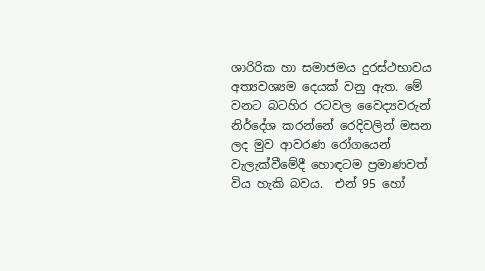ශාරිරික හා සමාජමය දුරස්ථභාවය අත්‍යවශ්‍යම දෙයක් වනු ඇත. මේ වනට බටහිර රටවල වෛද්‍යවරුන් නිර්දේශ කරන්නේ රෙදිවලින් මසන ලද මුව ආවරණ රෝගයෙන් වැලැක්වීමේදී හොඳටම ප්‍රමාණවත් විය හැකි බවය.  එන් 95 හෝ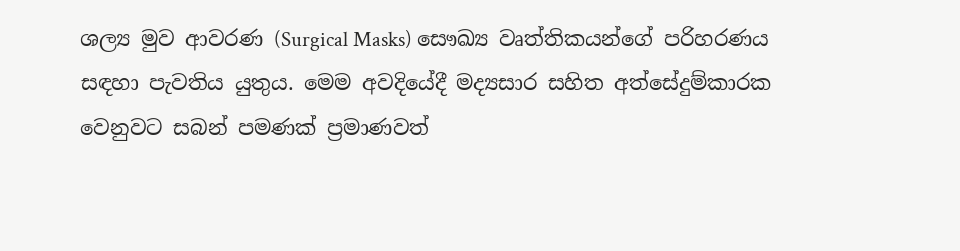ශල්‍ය මුව ආවරණ (Surgical Masks) සෞඛ්‍ය වෘත්තිකයන්ගේ පරිහරණය සඳහා පැවතිය යුතුය. මෙම අවදියේදී මද්‍යසාර සහිත අත්සේදුම්කාරක වෙනුවට සබන් පමණක් ප්‍රමාණවත්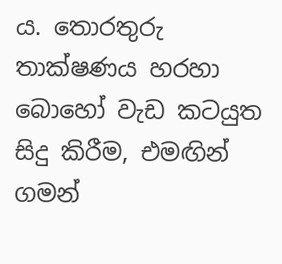ය. තොරතුරු තාක්ෂණය හරහා බොහෝ වැඩ කටයුත සිදු කිරීම, එමඟින් ගමන්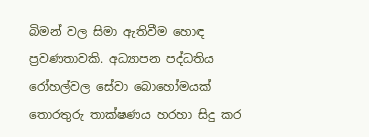බිමන් වල සිමා ඇතිවීම හොඳ ප්‍රවණතාවකි. අධ්‍යාපන පද්ධතිය රෝහල්වල සේවා බොහෝමයක් තොරතුරු තාක්ෂණය හරහා සිදු කර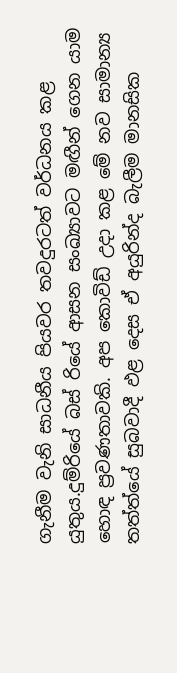ගැනීම වැනි සාධනීය පියවර තවදුරටත් වර්ධනය කළ යුතුය.දුම්රියේ බස් රියේ ආසන සංඛ්‍යාවට මඟීන් ගෙන යාම හොඳ ප්‍රවණතාවකි. අප කොවිඩ් උදා කළ මේ නව සාමාන්‍ය තත්ත්යේ සුබවාදී ඵළ දෙස ඒ අයුරින්ද බැලීම මානසික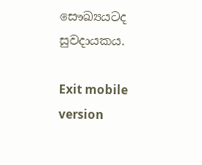සෞඛ්‍යයටද සුවදායකය.

Exit mobile version